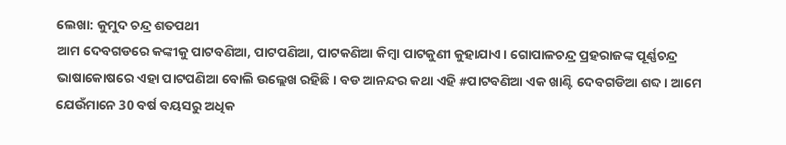ଲେଖା: କୁମୁଦ ଚନ୍ଦ୍ର ଶତପଥୀ
ଆମ ଦେବଗଡରେ କଙ୍କୀକୁ ପାଟବଣିଆ, ପାଟପଣିଆ, ପାଟକଣିଆ କିମ୍ବା ପାଟକୁଣୀ କୁହାଯାଏ। ଗୋପାଳଚନ୍ଦ୍ର ପ୍ରହରାଜଙ୍କ ପୂର୍ଣ୍ଣଚନ୍ଦ୍ର ଭାଷାକୋଷରେ ଏହା ପାଟପଣିଆ ବୋଲି ଉଲ୍ଲେଖ ରହିଛି। ବଡ ଆନନ୍ଦର କଥା ଏହି #ପାଟବଣିଆ ଏକ ଖାଣ୍ଟି ଦେବଗଡିଆ ଶବ୍ଦ। ଆମେ ଯେଉଁମାନେ 30 ବର୍ଷ ବୟସରୁ ଅଧିକ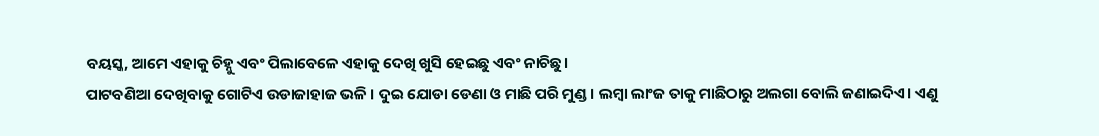ବୟସ୍କ, ଆମେ ଏହାକୁ ଚିହ୍ନୁ ଏବଂ ପିଲାବେଳେ ଏହାକୁ ଦେଖି ଖୁସି ହେଇଛୁ ଏବଂ ନାଚିଛୁ।
ପାଟବଣିଆ ଦେଖିବାକୁ ଗୋଟିଏ ଉଡାଜାହାଜ ଭଳି । ଦୁଇ ଯୋଡା ଡେଣା ଓ ମାଛି ପରି ମୁଣ୍ଡ। ଲମ୍ବା ଲାଂଜ ତାକୁ ମାଛିଠାରୁ ଅଲଗା ବୋଲି ଜଣାଇଦିଏ। ଏଣୁ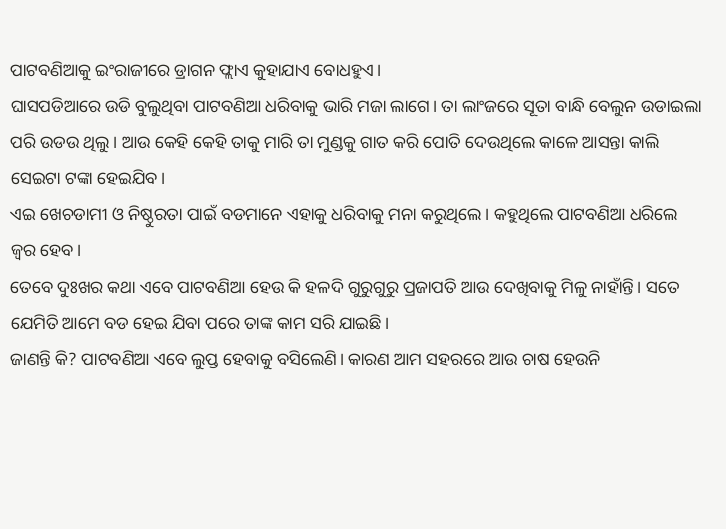ପାଟବଣିଆକୁ ଇଂରାଜୀରେ ଡ୍ରାଗନ ଫ୍ଲାଏ କୁହାଯାଏ ବୋଧହୁଏ।
ଘାସପଡିଆରେ ଉଡି ବୁଲୁଥିବା ପାଟବଣିଆ ଧରିବାକୁ ଭାରି ମଜା ଲାଗେ। ତା ଲାଂଜରେ ସୂତା ବାନ୍ଧି ବେଲୁନ ଉଡାଇଲା ପରି ଉଡଉ ଥିଲୁ। ଆଉ କେହି କେହି ତାକୁ ମାରି ତା ମୁଣ୍ଡକୁ ଗାତ କରି ପୋତି ଦେଉଥିଲେ କାଳେ ଆସନ୍ତା କାଲି ସେଇଟା ଟଙ୍କା ହେଇଯିବ।
ଏଇ ଖେଚଡାମୀ ଓ ନିଷ୍ଠୁରତା ପାଇଁ ବଡମାନେ ଏହାକୁ ଧରିବାକୁ ମନା କରୁଥିଲେ। କହୁଥିଲେ ପାଟବଣିଆ ଧରିଲେ ଜ୍ଵର ହେବ।
ତେବେ ଦୁଃଖର କଥା ଏବେ ପାଟବଣିଆ ହେଉ କି ହଳଦି ଗୁରୁଗୁରୁ ପ୍ରଜାପତି ଆଉ ଦେଖିବାକୁ ମିଳୁ ନାହାଁନ୍ତି। ସତେ ଯେମିତି ଆମେ ବଡ ହେଇ ଯିବା ପରେ ତାଙ୍କ କାମ ସରି ଯାଇଛି।
ଜାଣନ୍ତି କି? ପାଟବଣିଆ ଏବେ ଲୁପ୍ତ ହେବାକୁ ବସିଲେଣି। କାରଣ ଆମ ସହରରେ ଆଉ ଚାଷ ହେଉନି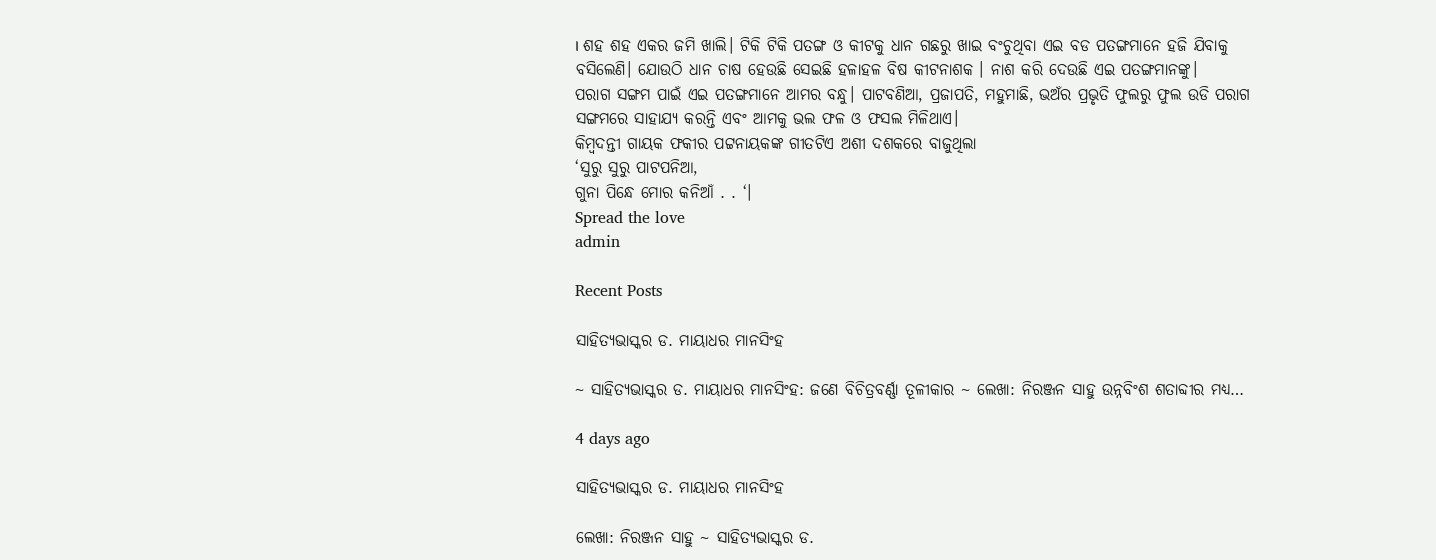। ଶହ ଶହ ଏକର ଜମି ଖାଲି। ଟିକି ଟିକି ପତଙ୍ଗ ଓ କୀଟକୁ ଧାନ ଗଛରୁ ଖାଇ ବଂଚୁଥିବା ଏଇ ବଡ ପତଙ୍ଗମାନେ ହଜି ଯିବାକୁ ବସିଲେଣି। ଯୋଉଠି ଧାନ ଚାଷ ହେଉଛି ସେଇଛି ହଳାହଳ ବିଷ କୀଟନାଶକ । ନାଶ କରି ଦେଉଛି ଏଇ ପତଙ୍ଗମାନଙ୍କୁ।
ପରାଗ ସଙ୍ଗମ ପାଇଁ ଏଇ ପତଙ୍ଗମାନେ ଆମର ବନ୍ଧୁ। ପାଟବଣିଆ, ପ୍ରଜାପତି, ମହୁମାଛି, ଭଅଁର ପ୍ରଭୃତି ଫୁଲରୁ ଫୁଲ ଉଡି ପରାଗ ସଙ୍ଗମରେ ସାହାଯ୍ୟ କରନ୍ତି ଏବଂ ଆମକୁ ଭଲ ଫଳ ଓ ଫସଲ ମିଳିଥାଏ।
କିମ୍ବଦନ୍ତୀ ଗାୟକ ଫକୀର ପଟ୍ଟନାୟକଙ୍କ ଗୀତଟିଏ ଅଶୀ ଦଶକରେ ବାଜୁଥିଲା
‘ସୁରୁ ସୁରୁ ପାଟପନିଆ,
ଗୁନା ପିନ୍ଧେ ମୋର କନିଆଁ . . ‘।
Spread the love
admin

Recent Posts

ସାହିତ୍ୟଭାସ୍କର ଡ. ମାୟାଧର ମାନସିଂହ

~ ସାହିତ୍ୟଭାସ୍କର ଡ. ମାୟାଧର ମାନସିଂହ: ଜଣେ ବିଚିତ୍ରବର୍ଣ୍ଣା ତୂଳୀକାର ~ ଲେଖା: ନିରଞ୍ଜନ ସାହୁ ଉନ୍ନବିଂଶ ଶତାବ୍ଦୀର ମଧ୍ୟ…

4 days ago

ସାହିତ୍ୟଭାସ୍କର ଡ. ମାୟାଧର ମାନସିଂହ

ଲେଖା: ନିରଞ୍ଜନ ସାହୁ ~ ସାହିତ୍ୟଭାସ୍କର ଡ.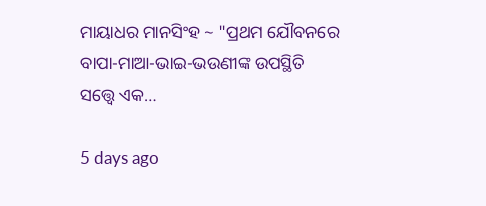ମାୟାଧର ମାନସିଂହ ~ "ପ୍ରଥମ ଯୌବନରେ ବାପା-ମାଆ-ଭାଇ-ଭଉଣୀଙ୍କ ଉପସ୍ଥିତି ସତ୍ତ୍ୱେ ଏକ…

5 days ago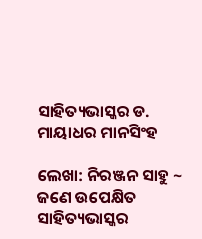ସାହିତ୍ୟଭାସ୍କର ଡ. ମାୟାଧର ମାନସିଂହ

ଲେଖା: ନିରଞ୍ଜନ ସାହୁ ~ ଜଣେ ଉପେକ୍ଷିତ ସାହିତ୍ୟଭାସ୍କର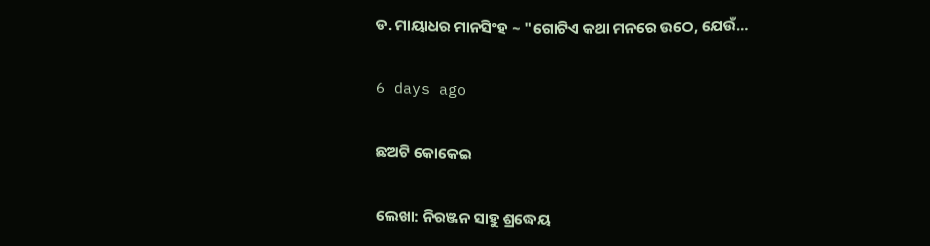ଡ. ମାୟାଧର ମାନସିଂହ ~ "ଗୋଟିଏ କଥା ମନରେ ଉଠେ, ଯେଉଁ…

6 days ago

ଛଅଟି କୋକେଇ

ଲେଖା: ନିରଞ୍ଜନ ସାହୁ ଶ୍ରଦ୍ଧେୟ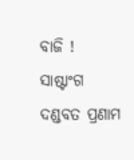ବାଜି ! ସାଷ୍ଟାଂଗ ଦଣ୍ଡବତ ପ୍ରଣାମ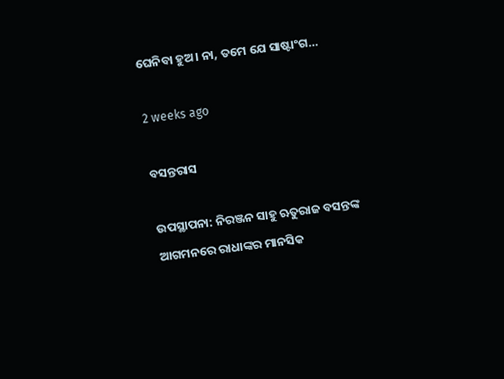ଘେନିବା ହୁଅ। ନା, ତମେ ଯେ ସାଷ୍ଟାଂଗ…

2 weeks ago

ବସନ୍ତରାସ

ଉପସ୍ଥାପନା: ନିରଞ୍ଜନ ସାହୁ ଋତୁରାଜ ବସନ୍ତଙ୍କ ଆଗମନରେ ରାଧାଙ୍କର ମାନସିକ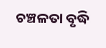ଚଞ୍ଚଳତା ବୃଦ୍ଧି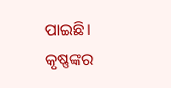ପାଇଛି। କୃଷ୍ଣଙ୍କର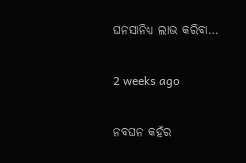ଘନସାନିଧ୍ୟ ଲାଭ କରିବା…

2 weeks ago

ନବଘନ କହଁର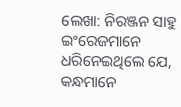ଲେଖା: ନିରଞ୍ଜନ ସାହୁ ଇଂରେଜମାନେ ଧରିନେଇଥିଲେ ଯେ, କନ୍ଧମାନେ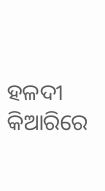ହଳଦୀ କିଆରିରେ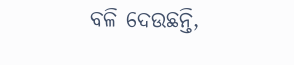ବଳି ଦେଉଛନ୍ତି,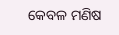କେବଳ ମଣିଷ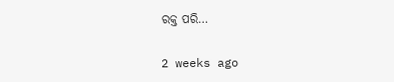ରକ୍ତ ପରି…

2 weeks ago